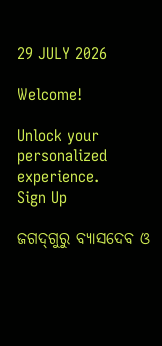29 JULY 2026

Welcome!

Unlock your personalized experience.
Sign Up

ଜଗଦ୍‌ଗୁରୁ ବ୍ୟାସଦେବ ଓ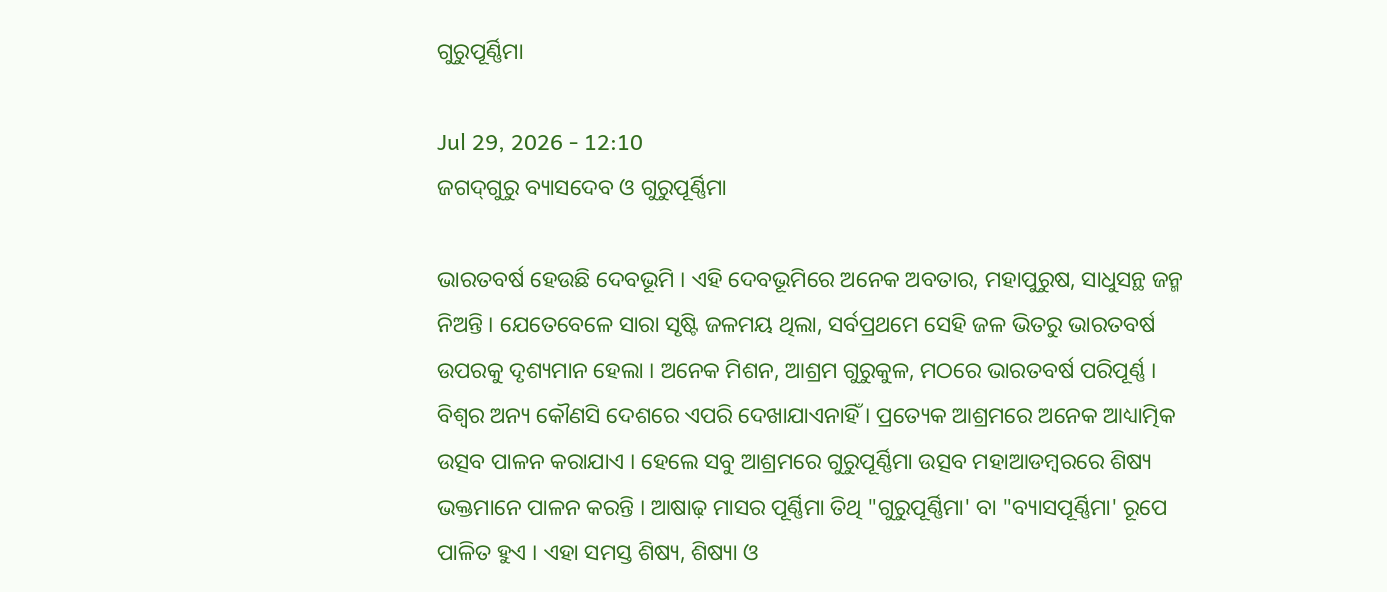ଗୁରୁପୂର୍ଣ୍ଣିମା

Jul 29, 2026 - 12:10
ଜଗଦ୍‌ଗୁରୁ ବ୍ୟାସଦେବ ଓ ଗୁରୁପୂର୍ଣ୍ଣିମା

ଭାରତବର୍ଷ ହେଉଛି ଦେବଭୂମି । ଏହି ଦେବଭୂମିରେ ଅନେକ ଅବତାର, ମହାପୁରୁଷ, ସାଧୁସନ୍ଥ ଜନ୍ମ ନିଅନ୍ତି । ଯେତେବେଳେ ସାରା ସୃଷ୍ଟି ଜଳମୟ ଥିଲା, ସର୍ବପ୍ରଥମେ ସେହି ଜଳ ଭିତରୁ ଭାରତବର୍ଷ ଉପରକୁ ଦୃଶ୍ୟମାନ ହେଲା । ଅନେକ ମିଶନ, ଆଶ୍ରମ ଗୁରୁକୁଳ, ମଠରେ ଭାରତବର୍ଷ ପରିପୂର୍ଣ୍ଣ । ବିଶ୍ୱର ଅନ୍ୟ କୌଣସି ଦେଶରେ ଏପରି ଦେଖାଯାଏନାହିଁ । ପ୍ରତ୍ୟେକ ଆଶ୍ରମରେ ଅନେକ ଆଧ୍ୟାତ୍ମିକ ଉତ୍ସବ ପାଳନ କରାଯାଏ । ହେଲେ ସବୁ ଆଶ୍ରମରେ ଗୁରୁପୂର୍ଣ୍ଣିମା ଉତ୍ସବ ମହାଆଡମ୍ବରରେ ଶିଷ୍ୟ ଭକ୍ତମାନେ ପାଳନ କରନ୍ତି । ଆଷାଢ଼ ମାସର ପୂର୍ଣ୍ଣିମା ତିଥି "ଗୁରୁପୂର୍ଣ୍ଣିମା' ବା "ବ୍ୟାସପୂର୍ଣ୍ଣିମା' ରୂପେ ପାଳିତ ହୁଏ । ଏହା ସମସ୍ତ ଶିଷ୍ୟ, ଶିଷ୍ୟା ଓ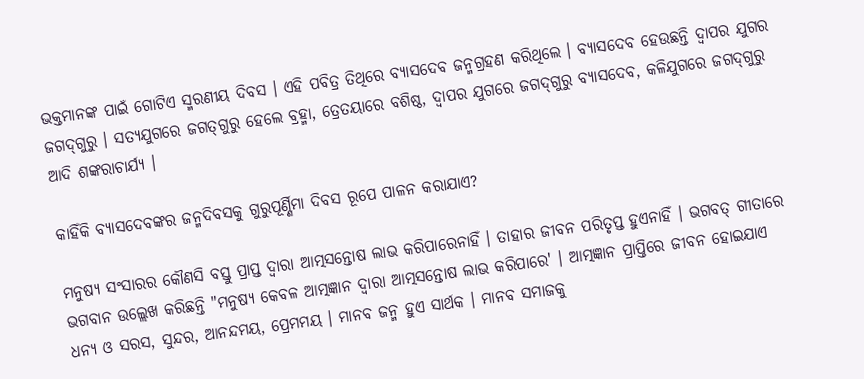ଭକ୍ତମାନଙ୍କ ପାଇଁ ଗୋଟିଏ ସ୍ମରଣୀୟ ଦିବସ । ଏହି ପବିତ୍ର ତିଥିରେ ବ୍ୟାସଦେବ ଜନ୍ମଗ୍ରହଣ କରିଥିଲେ । ବ୍ୟାସଦେବ ହେଉଛନ୍ତି ଦ୍ୱାପର ଯୁଗର ଜଗଦ୍‌ଗୁରୁ । ସତ୍ୟଯୁଗରେ ଜଗତ୍‌ଗୁରୁ ହେଲେ ବ୍ରହ୍ମା, ତ୍ରେତୟାରେ ବଶିଷ୍ଠ, ଦ୍ୱାପର ଯୁଗରେ ଜଗଦ୍‌ଗୁରୁ ବ୍ୟାସଦେବ, କଳିଯୁଗରେ ଜଗଦ୍‌ଗୁରୁ ଆଦି ଶଙ୍କରାଚାର୍ଯ୍ୟ ।

କାହିଁକି ବ୍ୟାସଦେବଙ୍କର ଜନ୍ମଦିବସକୁ ଗୁରୁପୂର୍ଣ୍ଣିମା ଦିବସ ରୂପେ ପାଳନ କରାଯାଏ?

ମନୁଷ୍ୟ ସଂସାରର କୌଣସି ବସ୍ତୁ ପ୍ରାପ୍ତ ଦ୍ୱାରା ଆତ୍ମସନ୍ତୋଷ ଲାଭ କରିପାରେନାହିଁ । ତାହାର ଜୀବନ ପରିତୃପ୍ତ ହୁଏନାହିଁ । ଭଗବତ୍‌ ଗୀତାରେ ଭଗବାନ ଉଲ୍ଲେଖ କରିଛନ୍ତି "ମନୁଷ୍ୟ କେବଳ ଆତ୍ମଜ୍ଞାନ ଦ୍ୱାରା ଆତ୍ମସନ୍ତୋଷ ଲାଭ କରିପାରେ' । ଆତ୍ମଜ୍ଞାନ ପ୍ରାପ୍ତିରେ ଜୀବନ ହୋଇଯାଏ ଧନ୍ୟ ଓ ସରସ, ସୁନ୍ଦର, ଆନନ୍ଦମୟ, ପ୍ରେମମୟ । ମାନବ ଜନ୍ମ ହୁଏ ସାର୍ଥକ । ମାନବ ସମାଜକୁ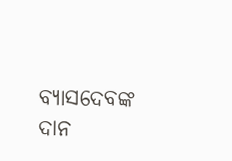ବ୍ୟାସଦେବଙ୍କ ଦାନ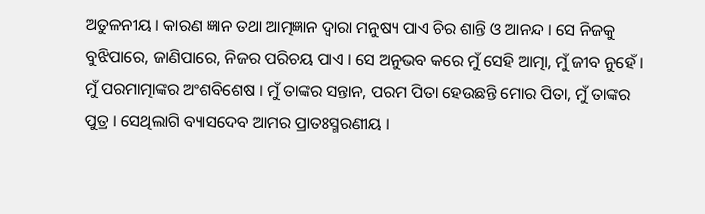ଅତୁଳନୀୟ । କାରଣ ଜ୍ଞାନ ତଥା ଆତ୍ମଜ୍ଞାନ ଦ୍ୱାରା ମନୁଷ୍ୟ ପାଏ ଚିର ଶାନ୍ତି ଓ ଆନନ୍ଦ । ସେ ନିଜକୁ ବୁଝିପାରେ, ଜାଣିପାରେ, ନିଜର ପରିଚୟ ପାଏ । ସେ ଅନୁଭବ କରେ ମୁଁ ସେହି ଆତ୍ମା, ମୁଁ ଜୀବ ନୁହେଁ । ମୁଁ ପରମାତ୍ମାଙ୍କର ଅଂଶବିଶେଷ । ମୁଁ ତାଙ୍କର ସନ୍ତାନ, ପରମ ପିତା ହେଉଛନ୍ତି ମୋର ପିତା, ମୁଁ ତାଙ୍କର ପୁତ୍ର । ସେଥିଲାଗି ବ୍ୟାସଦେବ ଆମର ପ୍ରାତଃସ୍ମରଣୀୟ ।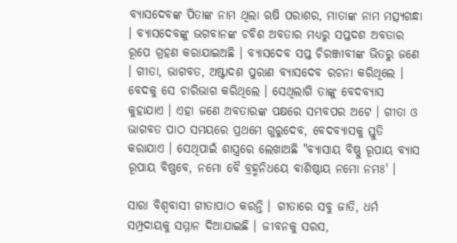ବ୍ୟାସଦେବଙ୍କ ପିତାଙ୍କ ନାମ ଥିଲା ଋଷି ପରାଶର, ମାତାଙ୍କ ନାମ ମତ୍ସ୍ୟଗନ୍ଧା । ବ୍ୟାସଦେବଙ୍କୁ ଭଗବାନଙ୍କ ଚବିଶ ଅବତାର ମଧ୍ୟରୁ ସପ୍ତଦଶ ଅବତାର ରୂପେ ଗ୍ରହଣ କରାଯାଇଅଛି । ବ୍ୟାସଦେବ ସପ୍ତ ଚିରଞ୍ଜୀବୀଙ୍କ ଭିତରୁ ଜଣେ । ଗୀତା, ଭାଗବତ, ଅଷ୍ଟାଦଶ ପୁରାଣ ବ୍ୟାସଦେବ ରଚନା କରିଥିଲେ । ବେଦକୁ ସେ ଚାରିଭାଗ କରିଥିଲେ । ସେଥିଲାଗି ତାଙ୍କୁ ବେଦବ୍ୟାସ କୁହାଯାଏ । ଏହା ଜଣେ ଅବତାରଙ୍କ ପକ୍ଷରେ ସମ୍ଭବପର ଅଟେ । ଗୀତା ଓ ଭାଗବତ ପାଠ ସମୟରେ ପ୍ରଥମେ ଗୁରୁଦେବ, ବେଦବ୍ୟାସକୁ ସ୍ତୁତି କରାଯାଏ । ସେଥିପାଇଁ ଶାସ୍ତ୍ରରେ ଲେଖାଅଛି "ବ୍ୟାସାୟ ବିଷ୍ଣୁ ରୂପାୟ ବ୍ୟାସ ରୂପାୟ ବିଷ୍ଣବେ, ନମୋ ବୈ ବ୍ରହ୍ମନିଧୟେ ବାଶିଷ୍ଠାୟ ନମୋ ନମଃ' ।

ସାରା ବିଶ୍ୱବାସୀ ଗୀତାପାଠ କରନ୍ତି । ଗୀତାରେ ସବୁ ଜାତି, ଧର୍ମ ସମ୍ପ୍ରଦାୟକୁ ସମ୍ମାନ ଦିଆଯାଇଛି । ଜୀବନକୁ ସରସ,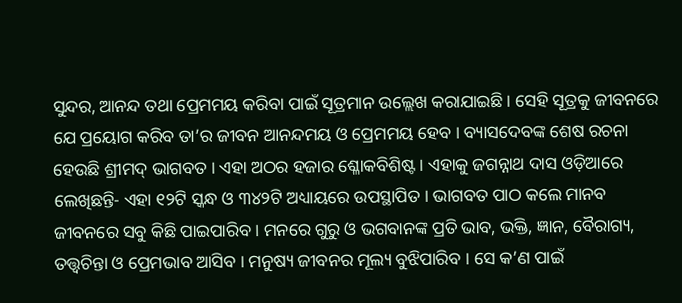ସୁନ୍ଦର, ଆନନ୍ଦ ତଥା ପ୍ରେମମୟ କରିବା ପାଇଁ ସୂତ୍ରମାନ ଉଲ୍ଲେଖ କରାଯାଇଛି । ସେହି ସୂତ୍ରକୁ ଜୀବନରେ ଯେ ପ୍ରୟୋଗ କରିବ ତା’ର ଜୀବନ ଆନନ୍ଦମୟ ଓ ପ୍ରେମମୟ ହେବ । ବ୍ୟାସଦେବଙ୍କ ଶେଷ ରଚନା ହେଉଛି ଶ୍ରୀମଦ୍‌ ଭାଗବତ । ଏହା ଅଠର ହଜାର ଶ୍ଳୋକବିଶିଷ୍ଟ । ଏହାକୁ ଜଗନ୍ନାଥ ଦାସ ଓଡ଼ିଆରେ ଲେଖିଛନ୍ତି- ଏହା ୧୨ଟି ସ୍କନ୍ଧ ଓ ୩୪୨ଟି ଅଧ୍ୟାୟରେ ଉପସ୍ଥାପିତ । ଭାଗବତ ପାଠ କଲେ ମାନବ ଜୀବନରେ ସବୁ କିଛି ପାଇପାରିବ । ମନରେ ଗୁରୁ ଓ ଭଗବାନଙ୍କ ପ୍ରତି ଭାବ, ଭକ୍ତି, ଜ୍ଞାନ, ବୈରାଗ୍ୟ, ତତ୍ତ୍ୱଚିନ୍ତା ଓ ପ୍ରେମଭାବ ଆସିବ । ମନୁଷ୍ୟ ଜୀବନର ମୂଲ୍ୟ ବୁଝିପାରିବ । ସେ କ’ଣ ପାଇଁ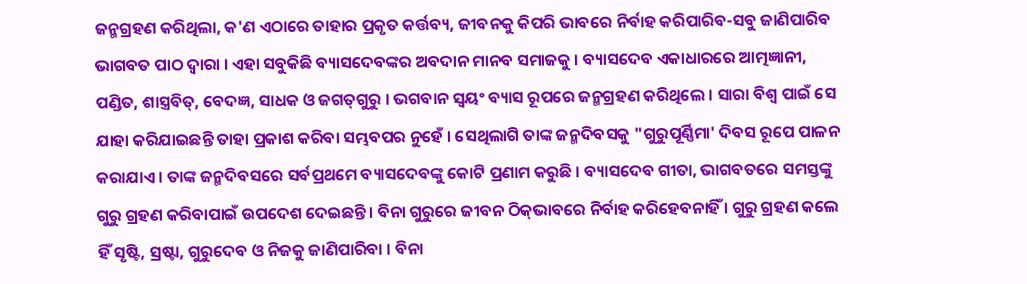ଜନ୍ମଗ୍ରହଣ କରିଥିଲା, କ'ଣ ଏଠାରେ ତାହାର ପ୍ରକୃତ କର୍ତ୍ତବ୍ୟ, ଜୀବନକୁ କିପରି ଭାବରେ ନିର୍ବାହ କରିପାରିବ-ସବୁ ଜାଣିପାରିବ ଭାଗବତ ପାଠ ଦ୍ୱାରା । ଏହା ସବୁକିଛି ବ୍ୟାସଦେବଙ୍କର ଅବଦାନ ମାନବ ସମାଜକୁ । ବ୍ୟାସଦେବ ଏକାଧାରରେ ଆତ୍ମଜ୍ଞାନୀ, ପଣ୍ଡିତ, ଶାସ୍ତ୍ରବିତ୍‌, ବେଦଜ୍ଞ, ସାଧକ ଓ ଜଗତ୍‌ଗୁରୁ । ଭଗବାନ ସ୍ୱୟଂ ବ୍ୟାସ ରୂପରେ ଜନ୍ମଗ୍ରହଣ କରିଥିଲେ । ସାରା ବିଶ୍ୱ ପାଇଁ ସେ ଯାହା କରିଯାଇଛନ୍ତି ତାହା ପ୍ରକାଶ କରିବା ସମ୍ଭବପର ନୁହେଁ । ସେଥିଲାଗି ତାଙ୍କ ଜନ୍ମଦିବସକୁ "ଗୁରୁପୂର୍ଣ୍ଣିମା' ଦିବସ ରୂପେ ପାଳନ କରାଯାଏ । ତାଙ୍କ ଜନ୍ମଦିବସରେ ସର୍ବପ୍ରଥମେ ବ୍ୟାସଦେବଙ୍କୁ କୋଟି ପ୍ରଣାମ କରୁଛି । ବ୍ୟାସଦେବ ଗୀତା, ଭାଗବତରେ ସମସ୍ତଙ୍କୁ ଗୁରୁ ଗ୍ରହଣ କରିବାପାଇଁ ଉପଦେଶ ଦେଇଛନ୍ତି । ବିନା ଗୁରୁରେ ଜୀବନ ଠିକ୍‌ଭାବରେ ନିର୍ବାହ କରିହେବନାହିଁ । ଗୁରୁ ଗ୍ରହଣ କଲେ ହିଁ ସୃଷ୍ଟି, ସ୍ରଷ୍ଟା, ଗୁରୁଦେବ ଓ ନିଜକୁ ଜାଣିପାରିବା । ବିନା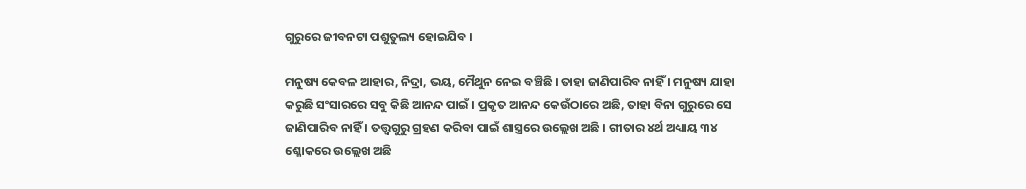ଗୁରୁରେ ଜୀବନଟା ପଶୁତୁଲ୍ୟ ହୋଇଯିବ ।

ମନୁଷ୍ୟ କେବଳ ଆହାର, ନିଦ୍ରା, ଭୟ, ମୈଥୁନ ନେଇ ବଞ୍ଚିଛି । ତାହା ଜାଣିପାରିବ ନାହିଁ । ମନୁଷ୍ୟ ଯାହା କରୁଛି ସଂସାରରେ ସବୁ କିଛି ଆନନ୍ଦ ପାଇଁ । ପ୍ରକୃତ ଆନନ୍ଦ କେଉଁଠାରେ ଅଛି, ତାହା ବିନା ଗୁରୁରେ ସେ ଜାଣିପାରିବ ନାହିଁ । ତତ୍ତ୍ୱଗୁରୁ ଗ୍ରହଣ କରିବା ପାଇଁ ଶାସ୍ତ୍ରରେ ଉଲ୍ଲେଖ ଅଛି । ଗୀତାର ୪ର୍ଥ ଅଧ୍ୟାୟ ୩୪ ଶ୍ଳୋକରେ ଉଲ୍ଲେଖ ଅଛି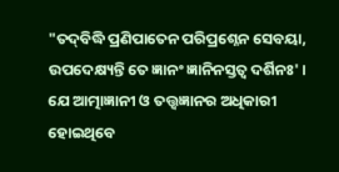"ତଦ୍‌ବିଦ୍ଧି ପ୍ରଣିପାତେନ ପରିପ୍ରଶ୍ନେନ ସେବୟା, ଉପଦେକ୍ଷ୍ୟନ୍ତି ତେ ଜ୍ଞାନଂ ଜ୍ଞାନିନସ୍ତତ୍ୱ ଦର୍ଶିନଃ' । ଯେ ଆତ୍ମାଜ୍ଞାନୀ ଓ ତତ୍ତ୍ୱଜ୍ଞାନର ଅଧିକାରୀ ହୋଇଥିବେ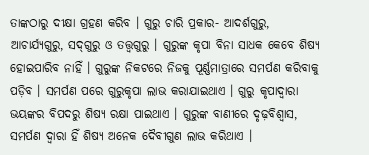ତାଙ୍କଠାରୁ ଦୀକ୍ଷା ଗ୍ରହଣ କରିବ । ଗୁରୁ ଚାରି ପ୍ରକାର- ଆଦର୍ଶଗୁରୁ, ଆଚାର୍ଯ୍ୟଗୁରୁ, ସଦ୍‌ଗୁରୁ ଓ ତତ୍ତ୍ୱଗୁରୁ । ଗୁରୁଙ୍କ କୃପା ବିନା ସାଧକ କେବେ ଶିଷ୍ୟ ହୋଇପାରିବ ନାହିଁ । ଗୁରୁଙ୍କ ନିକଟରେ ନିଜକୁ ପୂର୍ଣ୍ଣମାତ୍ରାରେ ସମର୍ପଣ କରିବାକୁ ପଡ଼ିବ । ସମର୍ପଣ ପରେ ଗୁରୁକୃପା ଲାଭ କରାଯାଇଥାଏ । ଗୁରୁ କୃପାଦ୍ୱାରା ଭୟଙ୍କର ବିପଦରୁ ଶିଷ୍ୟ ରକ୍ଷା ପାଇଥାଏ । ଗୁରୁଙ୍କ ବାଣୀରେ ଦୃଢ଼ବିଶ୍ୱାସ, ସମର୍ପଣ ଦ୍ୱାରା ହିଁ ଶିଷ୍ୟ ଅନେକ ଦୈବୀଗୁଣ ଲାଭ କରିଥାଏ ।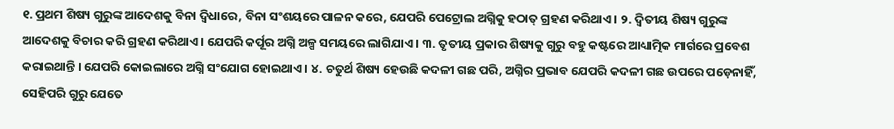୧. ପ୍ରଥମ ଶିଷ୍ୟ ଗୁରୁଙ୍କ ଆଦେଶକୁ ବିନା ଦ୍ୱିଧାରେ, ବିନା ସଂଶୟରେ ପାଳନ କରେ, ଯେପରି ପେଟ୍ରୋଲ ଅଗ୍ନିକୁ ହଠାତ୍‌ ଗ୍ରହଣ କରିଥାଏ । ୨. ଦ୍ୱିତୀୟ ଶିଷ୍ୟ ଗୁରୁଙ୍କ ଆଦେଶକୁ ବିଚାର କରି ଗ୍ରହଣ କରିଥାଏ । ଯେପରି କର୍ପୂର ଅଗ୍ନି ଅଳ୍ପ ସମୟରେ ଲାଗିଯାଏ । ୩. ତୃତୀୟ ପ୍ରକାର ଶିଷ୍ୟକୁ ଗୁରୁ ବହୁ କଷ୍ଟରେ ଆଧ୍ୟାତ୍ମିକ ମାର୍ଗରେ ପ୍ରବେଶ କରାଇଥାନ୍ତି । ଯେପରି କୋଇଲାରେ ଅଗ୍ନି ସଂଯୋଗ ହୋଇଥାଏ । ୪. ଚତୁର୍ଥ ଶିଷ୍ୟ ହେଉଛି କଦଳୀ ଗଛ ପରି, ଅଗ୍ନିର ପ୍ରଭାବ ଯେପରି କଦଳୀ ଗଛ ଉପରେ ପଡ଼େନାହିଁ, ସେହିପରି ଗୁରୁ ଯେତେ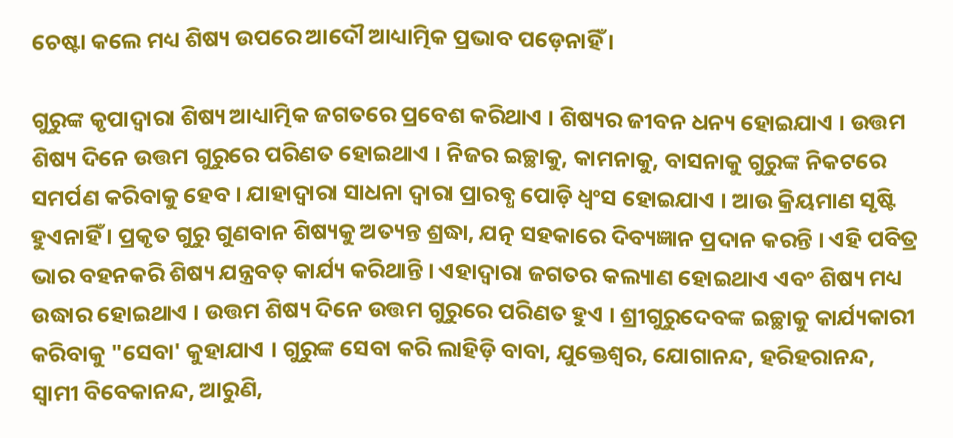ଚେଷ୍ଟା କଲେ ମଧ୍ୟ ଶିଷ୍ୟ ଉପରେ ଆଦୌ ଆଧ୍ୟାତ୍ମିକ ପ୍ରଭାବ ପଡ଼େନାହିଁ ।

ଗୁରୁଙ୍କ କୃପାଦ୍ୱାରା ଶିଷ୍ୟ ଆଧ୍ୟାତ୍ମିକ ଜଗତରେ ପ୍ରବେଶ କରିଥାଏ । ଶିଷ୍ୟର ଜୀବନ ଧନ୍ୟ ହୋଇଯାଏ । ଉତ୍ତମ ଶିଷ୍ୟ ଦିନେ ଉତ୍ତମ ଗୁରୁରେ ପରିଣତ ହୋଇଥାଏ । ନିଜର ଇଚ୍ଛାକୁ, କାମନାକୁ, ବାସନାକୁ ଗୁରୁଙ୍କ ନିକଟରେ ସମର୍ପଣ କରିବାକୁ ହେବ । ଯାହାଦ୍ୱାରା ସାଧନା ଦ୍ୱାରା ପ୍ରାରବ୍ଧ ପୋଡ଼ି ଧ୍ୱଂସ ହୋଇଯାଏ । ଆଉ କ୍ରିୟମାଣ ସୃଷ୍ଟି ହୁଏନାହିଁ । ପ୍ରକୃତ ଗୁରୁ ଗୁଣବାନ ଶିଷ୍ୟକୁ ଅତ୍ୟନ୍ତ ଶ୍ରଦ୍ଧା, ଯତ୍ନ ସହକାରେ ଦିବ୍ୟଜ୍ଞାନ ପ୍ରଦାନ କରନ୍ତି । ଏହି ପବିତ୍ର ଭାର ବହନକରି ଶିଷ୍ୟ ଯନ୍ତ୍ରବତ୍‌ କାର୍ଯ୍ୟ କରିଥାନ୍ତି । ଏହାଦ୍ୱାରା ଜଗତର କଲ୍ୟାଣ ହୋଇଥାଏ ଏବଂ ଶିଷ୍ୟ ମଧ୍ୟ ଉଦ୍ଧାର ହୋଇଥାଏ । ଉତ୍ତମ ଶିଷ୍ୟ ଦିନେ ଉତ୍ତମ ଗୁରୁରେ ପରିଣତ ହୁଏ । ଶ୍ରୀଗୁରୁଦେବଙ୍କ ଇଚ୍ଛାକୁ କାର୍ଯ୍ୟକାରୀ କରିବାକୁ "ସେବା' କୁହାଯାଏ । ଗୁରୁଙ୍କ ସେବା କରି ଲାହିଡ଼ି ବାବା, ଯୁକ୍ତେଶ୍ୱର, ଯୋଗାନନ୍ଦ, ହରିହରାନନ୍ଦ, ସ୍ୱାମୀ ବିବେକାନନ୍ଦ, ଆରୁଣି,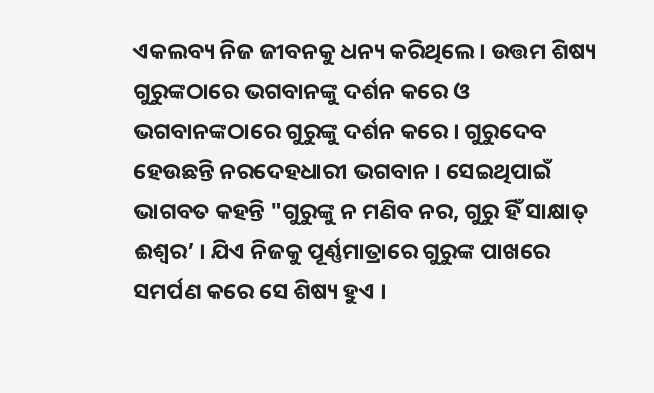ଏକଲବ୍ୟ ନିଜ ଜୀବନକୁ ଧନ୍ୟ କରିଥିଲେ । ଉତ୍ତମ ଶିଷ୍ୟ ଗୁରୁଙ୍କଠାରେ ଭଗବାନଙ୍କୁ ଦର୍ଶନ କରେ ଓ ଭଗବାନଙ୍କଠାରେ ଗୁରୁଙ୍କୁ ଦର୍ଶନ କରେ । ଗୁରୁଦେବ ହେଉଛନ୍ତି ନରଦେହଧାରୀ ଭଗବାନ । ସେଇଥିପାଇଁ ଭାଗବତ କହନ୍ତି "ଗୁରୁଙ୍କୁ ନ ମଣିବ ନର, ଗୁରୁ ହିଁ ସାକ୍ଷାତ୍‌ ଈଶ୍ୱର’ । ଯିଏ ନିଜକୁ ପୂର୍ଣ୍ଣମାତ୍ରାରେ ଗୁରୁଙ୍କ ପାଖରେ ସମର୍ପଣ କରେ ସେ ଶିଷ୍ୟ ହୁଏ ।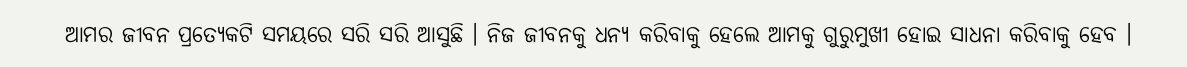ଆମର ଜୀବନ ପ୍ରତ୍ୟେକଟି ସମୟରେ ସରି ସରି ଆସୁଛି । ନିଜ ଜୀବନକୁ ଧନ୍ୟ କରିବାକୁ ହେଲେ ଆମକୁ ଗୁରୁମୁଖୀ ହୋଇ ସାଧନା କରିବାକୁ ହେବ ।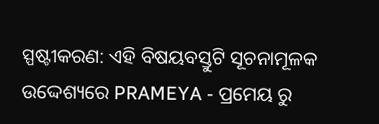ସ୍ପଷ୍ଟୀକରଣ: ଏହି ବିଷୟବସ୍ତୁଟି ସୂଚନାମୂଳକ ଉଦ୍ଦେଶ୍ୟରେ PRAMEYA - ପ୍ରମେୟ ରୁ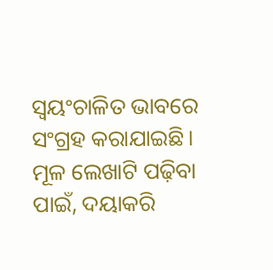ସ୍ୱୟଂଚାଳିତ ଭାବରେ ସଂଗ୍ରହ କରାଯାଇଛି। ମୂଳ ଲେଖାଟି ପଢ଼ିବା ପାଇଁ, ଦୟାକରି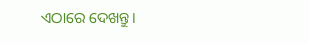ଏଠାରେ ଦେଖନ୍ତୁ।